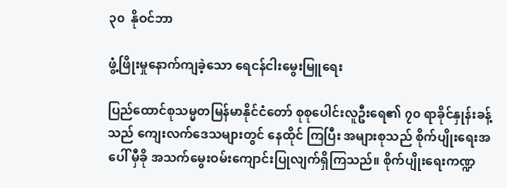၃၀  နိုဝင်ဘာ

ဖွံ့ဖြိုးမှုနောက်ကျခဲ့သော ရေငန်ငါးမွေးမြူရေး

ပြည်ထောင်စုသမ္မတမြန်မာနိုင်ငံတော် စုစုပေါင်းလူဦးရေ၏ ၇၀ ရာခိုင်နှုန်းခန့်သည် ကျေးလက်ဒေသများတွင် နေထိုင် ကြပြီး အများစုသည် စိုက်ပျိုးရေးအပေါ် မှီခို အသက်မွေးဝမ်းကျောင်းပြုလျက်ရှိကြသည်။ စိုက်ပျိုးရေးကဏ္ဍ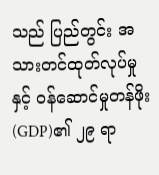သည် ပြည်တွင်း အသားတင်ထုတ်လုပ်မှုနှင့် ဝန်ဆောင်မှုတန်ဖိုး (GDP)၏ ၂၉ ရာ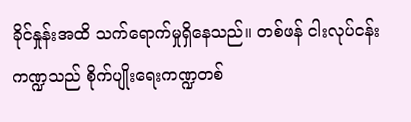ခိုင်နှုန်းအထိ သက်ရောက်မှုရှိနေသည်။ တစ်ဖန် ငါးလုပ်ငန်းကဏ္ဍသည် စိုက်ပျိုးရေးကဏ္ဍတစ်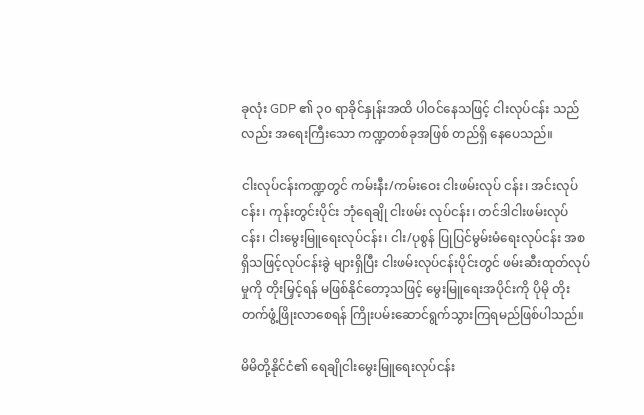ခုလုံး GDP ၏ ၃၀ ရာခိုင်နှုန်းအထိ ပါဝင်နေသဖြင့် ငါးလုပ်ငန်း သည်လည်း အရေးကြီးသော ကဏ္ဍတစ်ခုအဖြစ် တည်ရှိ နေပေသည်။

ငါးလုပ်ငန်းကဏ္ဍတွင် ကမ်းနီး/ကမ်းဝေး ငါးဖမ်းလုပ် ငန်း၊ အင်းလုပ်ငန်း၊ ကုန်းတွင်းပိုင်း ဘုံရေချို ငါးဖမ်း လုပ်ငန်း၊ တင်ဒါငါးဖမ်းလုပ်ငန်း၊ ငါးမွေးမြူရေးလုပ်ငန်း၊ ငါး/ပုစွန် ပြုပြင်မွမ်းမံရေးလုပ်ငန်း အစရှိသဖြင့်လုပ်ငန်းခွဲ များရှိပြီး ငါးဖမ်းလုပ်ငန်းပိုင်းတွင် ဖမ်းဆီးထုတ်လုပ်မှုကို တိုးမြှင့်ရန် မဖြစ်နိုင်တော့သဖြင့် မွေးမြူရေးအပိုင်းကို ပိုမို တိုးတက်ဖွံ့ဖြိုးလာစေရန် ကြိုးပမ်းဆောင်ရွက်သွားကြရမည်ဖြစ်ပါသည်။

မိမိတို့နိုင်ငံ၏ ရေချိုငါးမွေးမြူရေးလုပ်ငန်း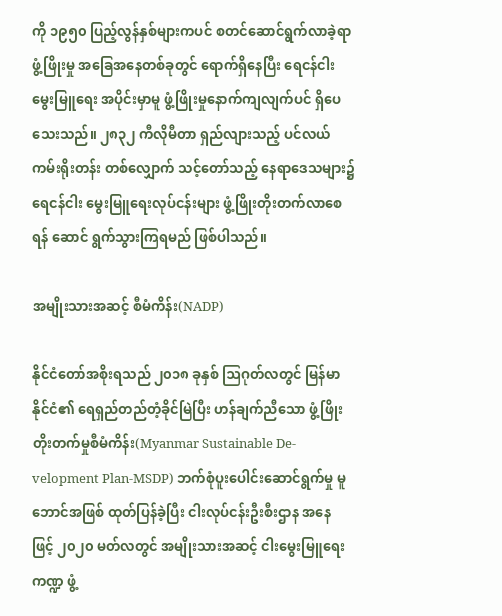ကို ၁၉၅၀ ပြည့်လွန်နှစ်များကပင် စတင်ဆောင်ရွက်လာခဲ့ရာ ဖွံ့ဖြိုးမှု အခြေအနေတစ်ခုတွင် ရောက်ရှိနေပြီး ရေငန်ငါးမွေးမြူရေး အပိုင်းမှာမူ ဖွံ့ဖြိုးမှုနောက်ကျလျက်ပင် ရှိပေသေးသည်။ ၂၈၃၂ ကီလိုမီတာ ရှည်လျားသည့် ပင်လယ်ကမ်းရိုးတန်း တစ်လျှောက် သင့်တော်သည့် နေရာဒေသများ၌ ရေငန်ငါး မွေးမြူရေးလုပ်ငန်းများ ဖွံ့ဖြိုးတိုးတက်လာစေရန် ဆောင် ရွက်သွားကြရမည် ဖြစ်ပါသည်။

အမျိုးသားအဆင့် စီမံကိန်း(NADP)

နိုင်ငံတော်အစိုးရသည် ၂၀၁၈ ခုနှစ် ဩဂုတ်လတွင် မြန်မာနိုင်ငံ၏ ရေရှည်တည်တံ့ခိုင်မြဲပြီး ဟန်ချက်ညီသော ဖွံ့ဖြိုးတိုးတက်မှုစီမံကိန်း(Myanmar Sustainable De-velopment Plan-MSDP) ဘက်စုံပူးပေါင်းဆောင်ရွက်မှု မူဘောင်အဖြစ် ထုတ်ပြန်ခဲ့ပြီး ငါးလုပ်ငန်းဦးစီးဌာန အနေ ဖြင့် ၂၀၂၀ မတ်လတွင် အမျိုးသားအဆင့် ငါးမွေးမြူရေး ကဏ္ဍ ဖွံ့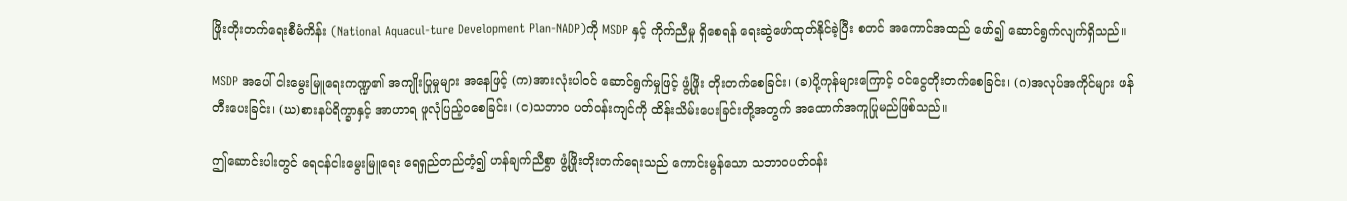ဖြိုးတိုးတက်ရေးစီမံကိန်း (National Aquacul-ture Development Plan-NADP)ကို MSDP နှင့် ကိုက်ညီမှု ရှိစေရန် ရေးဆွဲဖော်ထုတ်နိုင်ခဲ့ပြီး စတင် အကောင်အထည် ဖော်၍ ဆောင်ရွက်လျက်ရှိသည်။

MSDP အပေါ် ငါးမွေးမြူရေးကဏ္ဍ၏ အကျိုးပြုမှုများ အနေဖြင့် (က)အားလုံးပါဝင် ဆောင်ရွက်မှုဖြင့် ဖွံ့ဖြိုး တိုးတက်စေခြင်း၊ (ခ)ပို့ကုန်များကြောင့် ဝင်ငွေတိုးတက်စေခြင်း၊ (ဂ)အလုပ်အကိုင်များ ဖန်တီးပေးခြင်း၊ (ဃ)စားနပ်ရိက္ခာနှင့် အာဟာရ ဖူလုံပြည့်ဝစေခြင်း၊ (င)သဘာဝ ပတ်ဝန်းကျင်ကို ထိန်းသိမ်းပေးခြင်းတို့အတွက် အထောက်အကူပြုမည်ဖြစ်သည်။

ဤဆောင်းပါးတွင် ရေငန်ငါးမွေးမြူရေး ရေရှည်တည်တံ့၍ ဟန်ချက်ညီစွာ ဖွံ့ဖြိုးတိုးတက်ရေးသည် ကောင်းမွန်သော သဘာဝပတ်ဝန်း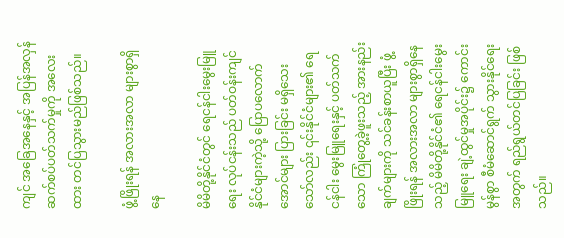ကျင် အခြေအနေနှင့် အပြန်အလှန် ဆက်စပ်ပတ်သက်မှုကို အလေးထား တင်ပြသွားမည်ဖြစ်သည်။

ဖွံ့ဖြိုးရန် အလားအလာ များစွာရှိနေ

မိမိတို့နိုင်ငံတွင် ရေငန်ငါးမွေးမြူရေး လုပ်ငန်းသည် ပတ်ဝန်းကျင်နိုင်ငံများကဲ့သို့ ပြောပလောက်အောင်များ ပြားခြင်း မရှိသေးသော်လည်း ၎င်းနိုင်ငံများ၏ ရေငန်ငါး မွေးမြူရေးနှင့် ပတ်သက်သော ကြုံတွေ့ခဲ့ဖူးသည့် အားနည်းချက်များကို သင်ခန်းစာယူပြီး ဖွံ့ဖြိုးရန် အလားအလာ များစွာရှိနေသည့် မိမိတို့နိုင်ငံ၏ ရေငန်ငါးမွေးမြူရေး ချဲ့ထွင်မှုအပိုင်း၌ ကောင်းမွန်စွာ စီမံဆောင်ရွက် သွားနိုင်ရေးအတွက် ရည်ရွယ်တင်ပြခြင်း ဖြစ်သည်။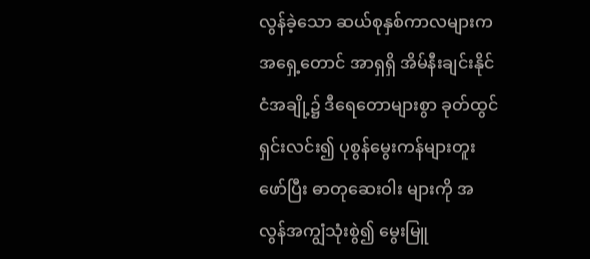လွန်ခဲ့သော ဆယ်စုနှစ်ကာလများက အရှေ့တောင် အာရှရှိ အိမ်နီးချင်းနိုင်ငံအချို့၌ ဒီရေတောများစွာ ခုတ်ထွင် ရှင်းလင်း၍ ပုစွန်မွေးကန်များတူးဖော်ပြီး ဓာတုဆေးဝါး များကို အလွန်အကျွံသုံးစွဲ၍ မွေးမြူ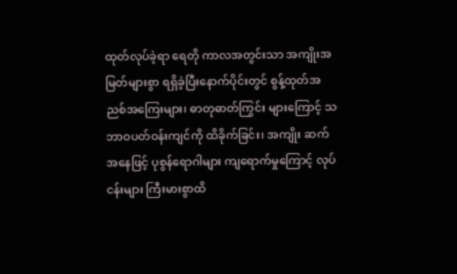ထုတ်လုပ်ခဲ့ရာ ရေတို ကာလအတွင်းသာ အကျိုးအမြတ်များစွာ ရရှိခဲ့ပြီးနောက်ပိုင်းတွင် စွန့်ထုတ်အညစ်အကြေးများ၊ ဓာတုဓာတ်ကြွင်း များကြောင့် သဘာဝပတ်ဝန်းကျင်ကို ထိခိုက်ခြင်း၊ အကျိုး ဆက်အနေဖြင့် ပုစွန်ရောဂါများ ကျရောက်မှုကြောင့် လုပ်ငန်းများ ကြီးမားစွာထိ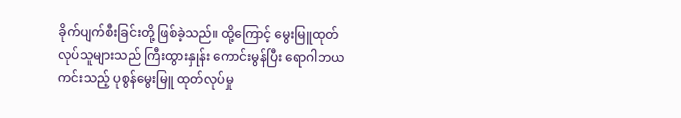ခိုက်ပျက်စီးခြင်းတို့ ဖြစ်ခဲ့သည်။ ထို့ကြောင့် မွေးမြူထုတ်လုပ်သူများသည် ကြီးထွားနှုန်း ကောင်းမွန်ပြီး ရောဂါဘယကင်းသည့် ပုစွန်မွေးမြူ ထုတ်လုပ်မှု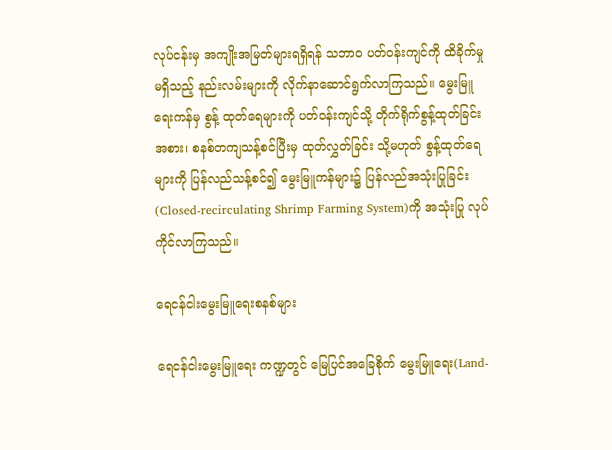လုပ်ငန်းမှ အကျိုးအမြတ်များရရှိရန် သဘာဝ ပတ်ဝန်းကျင်ကို ထိခိုက်မှုမရှိသည့် နည်းလမ်းများကို လိုက်နာဆောင်ရွက်လာကြသည်။ မွေးမြူရေးကန်မှ စွန့် ထုတ်ရေများကို ပတ်ဝန်းကျင်သို့ တိုက်ရိုက်စွန့်ထုတ်ခြင်း အစား၊ စနစ်တကျသန့်စင်ပြီးမှ ထုတ်လွှတ်ခြင်း သို့မဟုတ် စွန့်ထုတ်ရေများကို ပြန်လည်သန့်စင်၍ မွေးမြူကန်များ၌ ပြန်လည်အသုံးပြုခြင်း(Closed-recirculating Shrimp Farming System)ကို အသုံးပြု လုပ်ကိုင်လာကြသည်။

ရေငန်ငါးမွေးမြူရေးစနစ်များ

ရေငန်ငါးမွေးမြူရေး ကဏ္ဍတွင် မြေပြင်အခြေစိုက် မွေးမြူရေး(Land-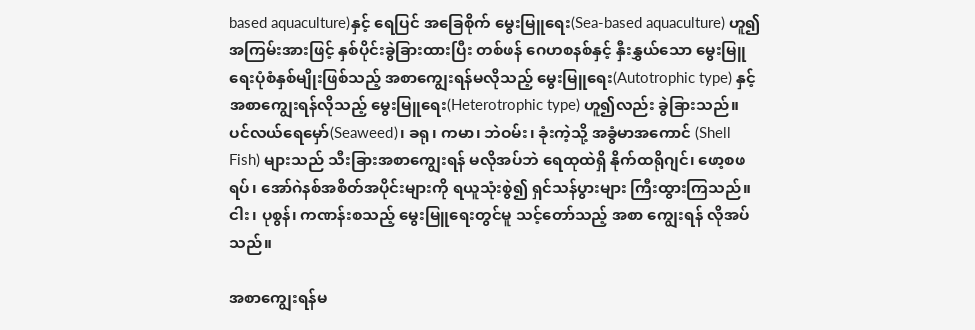based aquaculture)နှင့် ရေပြင် အခြေစိုက် မွေးမြူရေး(Sea-based aquaculture) ဟူ၍ အကြမ်းအားဖြင့် နှစ်ပိုင်းခွဲခြားထားပြီး တစ်ဖန် ဂေဟစနစ်နှင့် နှီးနွှယ်သော မွေးမြူရေးပုံစံနှစ်မျိုးဖြစ်သည့် အစာကျွေးရန်မလိုသည့် မွေးမြူရေး(Autotrophic type) နှင့် အစာကျွေးရန်လိုသည့် မွေးမြူရေး(Heterotrophic type) ဟူ၍လည်း ခွဲခြားသည်။ ပင်လယ်ရေမှော်(Seaweed)၊ ခရု၊ ကမာ၊ ဘဲဝမ်း၊ ခုံးကဲ့သို့ အခွံမာအကောင် (Shell Fish) များသည် သီးခြားအစာကျွေးရန် မလိုအပ်ဘဲ ရေထုထဲရှိ နိုက်ထရိုဂျင်၊ ဖော့စဖရပ်၊ အော်ဂဲနစ်အစိတ်အပိုင်းများကို ရယူသုံးစွဲ၍ ရှင်သန်ပွားများ ကြီးထွားကြသည်။ ငါး၊ ပုစွန်၊ ကဏန်းစသည့် မွေးမြူရေးတွင်မူ သင့်တော်သည့် အစာ ကျွေးရန် လိုအပ်သည်။

အစာကျွေးရန်မ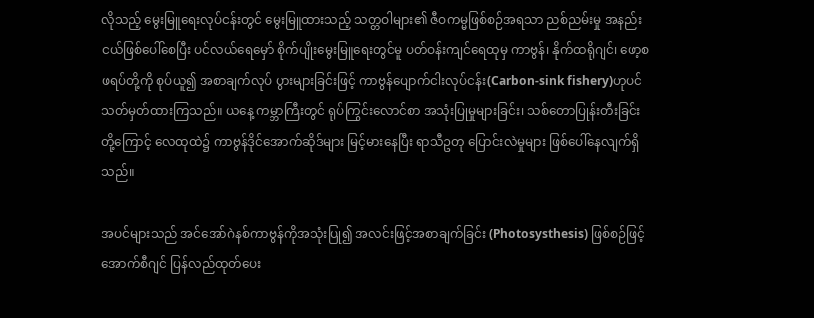လိုသည့် မွေးမြူရေးလုပ်ငန်းတွင် မွေးမြူထားသည့် သတ္တဝါများ၏ ဇီဝကမ္မဖြစ်စဉ်အရသာ ညစ်ညမ်းမှု အနည်းငယ်ဖြစ်ပေါ်စေပြီး ပင်လယ်ရေမှော် စိုက်ပျိုးမွေးမြူရေးတွင်မူ ပတ်ဝန်းကျင်ရေထုမှ ကာဗွန်၊ နိုက်ထရိုဂျင်၊ ဖော့စဖရပ်တို့ကို စုပ်ယူ၍ အစာချက်လုပ် ပွားများခြင်းဖြင့် ကာဗွန်ပျောက်ငါးလုပ်ငန်း(Carbon-sink fishery)ဟုပင် သတ်မှတ်ထားကြသည်။ ယနေ့ ကမ္ဘာကြီးတွင် ရုပ်ကြွင်းလောင်စာ အသုံးပြုမှုများခြင်း၊ သစ်တောပြုန်းတီးခြင်းတို့ကြောင့် လေထုထဲ၌ ကာဗွန်ဒိုင်အောက်ဆိုဒ်များ မြင့်မားနေပြီး ရာသီဥတု ပြောင်းလဲမှုများ ဖြစ်ပေါ်နေလျက်ရှိသည်။

အပင်များသည် အင်အော်ဂဲနစ်ကာဗွန်ကိုအသုံးပြု၍ အလင်းဖြင့်အစာချက်ခြင်း (Photosysthesis) ဖြစ်စဉ်ဖြင့် အောက်စီဂျင် ပြန်လည်ထုတ်ပေး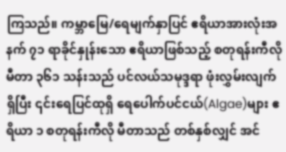ကြသည်။ ကမ္ဘာမြေ/ရေမျက်နှာပြင် ဧရိယာအားလုံးအနက် ၇၁ ရာခိုင်နှုန်းသော ဧရိယာဖြစ်သည့် စတုရန်းကီလိုမီတာ ၃၆၁ သန်းသည် ပင်လယ်သမုဒ္ဒရာ ဖုံးလွှမ်းလျက်ရှိပြီး ၎င်းရေပြင်ထုရှိ ရေပေါက်ပင်ငယ်(Algae)များ ဧရိယာ ၁ စတုရန်းကီလို မီတာသည် တစ်နှစ်လျှင် အင်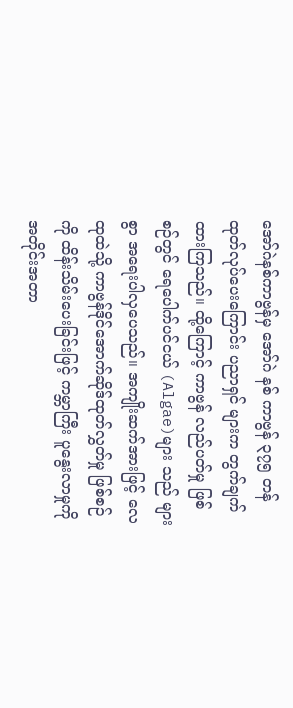အော်ဂဲနစ်ကာဗွန်မှ အော်ဂဲ နစ် ကာဗွန် ၃၇၅ တန် ထုတ်လုပ်ပေးကြောင်း ပညာရှင် များက တွက်ချက်ထားကြသည်။ ထို့ကြောင့် ကာဗွန် လည်ပတ်မှု ဖြစ်စဉ်တွင် ရေပေါက်ပင်ငယ် (Algae)များ သည် များစွာ အရေးပါလှပေသည်။ အကျိုးဆက်အားဖြင့် လေထုထဲသို့ ကာဗွန်ဒိုင်အောက်ဆိုဒ်ထုတ်လွှတ်မှု ဖြစ်စဉ်ကို ထိန်းသိမ်းပေးခြင်းဖြင့် ကမ္ဘာကြီး ပူနွေးလာမှုကို အတိုင်းအတာ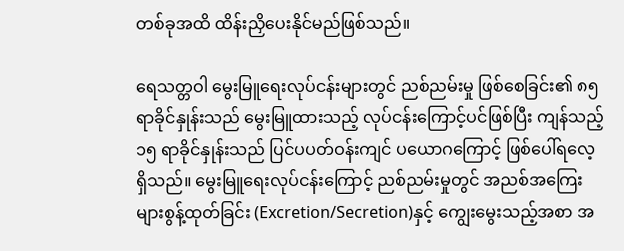တစ်ခုအထိ ထိန်းညှိပေးနိုင်မည်ဖြစ်သည်။

ရေသတ္တဝါ မွေးမြူရေးလုပ်ငန်းများတွင် ညစ်ညမ်းမှု ဖြစ်စေခြင်း၏ ၈၅ ရာခိုင်နှုန်းသည် မွေးမြူထားသည့် လုပ်ငန်းကြောင့်ပင်ဖြစ်ပြီး ကျန်သည့် ၁၅ ရာခိုင်နှုန်းသည် ပြင်ပပတ်ဝန်းကျင် ပယောဂကြောင့် ဖြစ်ပေါ်ရလေ့ ရှိသည်။ မွေးမြူရေးလုပ်ငန်းကြောင့် ညစ်ညမ်းမှုတွင် အညစ်အကြေးများစွန့်ထုတ်ခြင်း (Excretion/Secretion)နှင့် ကျွေးမွေးသည့်အစာ အ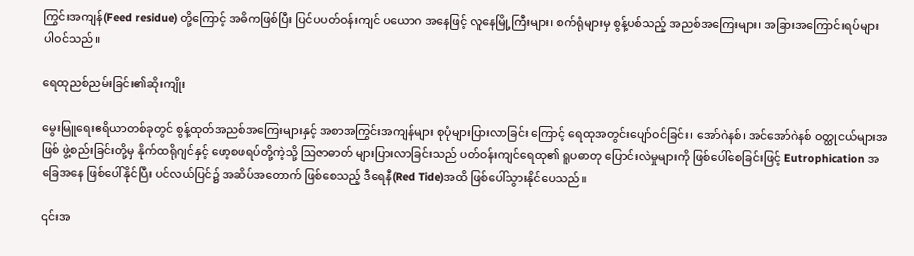ကြွင်းအကျန်(Feed residue) တို့ကြောင့် အဓိကဖြစ်ပြီး ပြင်ပပတ်ဝန်းကျင် ပယောဂ အနေဖြင့် လူနေမြို့ကြီးများ၊ စက်ရုံများမှ စွန့်ပစ်သည့် အညစ်အကြေးများ၊ အခြားအကြောင်းရပ်များ ပါဝင်သည်။

ရေထုညစ်ညမ်းခြင်း၏ဆိုးကျိုး

မွေးမြူရေးဧရိယာတစ်ခုတွင် စွန့်ထုတ်အညစ်အကြေးများနှင့် အစာအကြွင်းအကျန်များ စုပုံများပြားလာခြင်း ကြောင့် ရေထုအတွင်းပျော်ဝင်ခြင်း၊ အော်ဂဲနစ်၊ အင်အော်ဂဲနစ် ဝတ္ထုငယ်များအဖြစ် ဖွဲ့စည်းခြင်းတို့မှ နိုက်ထရိုဂျင်နှင့် ဖော့စဖရပ်တို့ကဲ့သို့ ဩဇာဓာတ် များပြားလာခြင်းသည် ပတ်ဝန်းကျင်ရေထု၏ ရူပဓာတု ပြောင်းလဲမှုများကို ဖြစ်ပေါ်စေခြင်းဖြင့် Eutrophication အခြေအနေ ဖြစ်ပေါ်နိုင်ပြီး ပင်လယ်ပြင်၌ အဆိပ်အတောက် ဖြစ်စေသည့် ဒီရေနီ(Red Tide)အထိ ဖြစ်ပေါ်သွားနိုင်ပေသည်။

၎င်းအ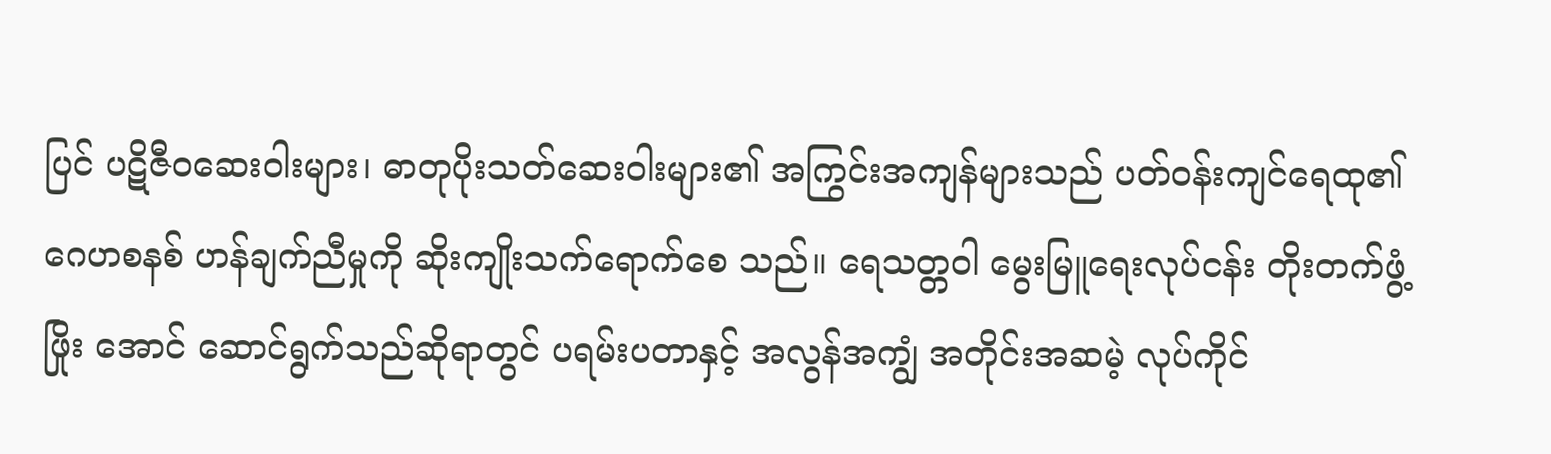ပြင် ပဋိဇီဝဆေးဝါးများ၊ ဓာတုပိုးသတ်ဆေးဝါးများ၏ အကြွင်းအကျန်များသည် ပတ်ဝန်းကျင်ရေထု၏ ဂေဟစနစ် ဟန်ချက်ညီမှုကို ဆိုးကျိုးသက်ရောက်စေ သည်။ ရေသတ္တဝါ မွေးမြူရေးလုပ်ငန်း တိုးတက်ဖွံ့ဖြိုး အောင် ဆောင်ရွက်သည်ဆိုရာတွင် ပရမ်းပတာနှင့် အလွန်အကျွံ အတိုင်းအဆမဲ့ လုပ်ကိုင်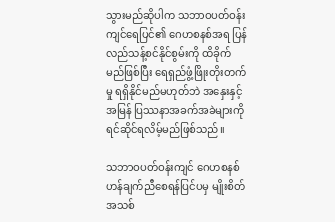သွားမည်ဆိုပါက သဘာဝပတ်ဝန်းကျင်ရေပြင်၏ ဂေဟစနစ်အရ ပြန်လည်သန့်စင်နိုင်စွမ်းကို ထိခိုက်မည်ဖြစ်ပြီး ရေရှည်ဖွံ့ဖြိုးတိုးတက်မှု ရရှိနိုင်မည်မဟုတ်ဘဲ အနှေးနှင့်အမြန် ပြဿနာအခက်အခဲများကို ရင်ဆိုင်ရလိမ့်မည်ဖြစ်သည်။

သဘာဝပတ်ဝန်းကျင် ဂေဟစနစ် ဟန်ချက်ညီစေရန်ပြင်ပမှ မျိုးစိတ်အသစ်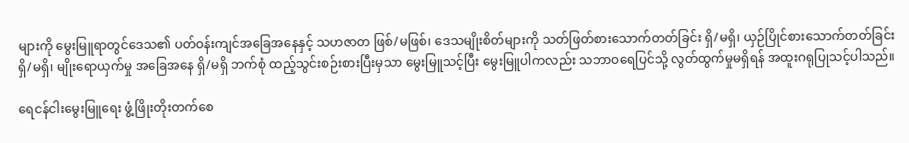များကို မွေးမြူရာတွင်ဒေသ၏ ပတ်ဝန်းကျင်အခြေအနေနှင့် သဟဇာတ ဖြစ်/မဖြစ်၊ ဒေသမျိုးစိတ်များကို သတ်ဖြတ်စားသောက်တတ်ခြင်း ရှိ/မရှိ၊ ယှဉ်ပြိုင်စားသောက်တတ်ခြင်းရှိ/မရှိ၊ မျိုးရောယှက်မှု အခြေအနေ ရှိ/မရှိ ဘက်စုံ ထည့်သွင်းစဉ်းစားပြီးမှသာ မွေးမြူသင့်ပြီး မွေးမြူပါကလည်း သဘာဝရေပြင်သို့ လွတ်ထွက်မှုမရှိရန် အထူးဂရုပြုသင့်ပါသည်။

ရေငန်ငါးမွေးမြူရေး ဖွံ့ဖြိုးတိုးတက်စေ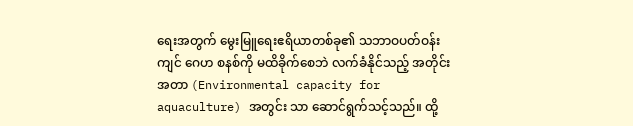ရေးအတွက် မွေးမြူရေးဧရိယာတစ်ခု၏ သဘာဝပတ်ဝန်းကျင် ဂေဟ စနစ်ကို မထိခိုက်စေဘဲ လက်ခံနိုင်သည့် အတိုင်းအတာ (Environmental capacity for aquaculture) အတွင်း သာ ဆောင်ရွက်သင့်သည်။ ထို့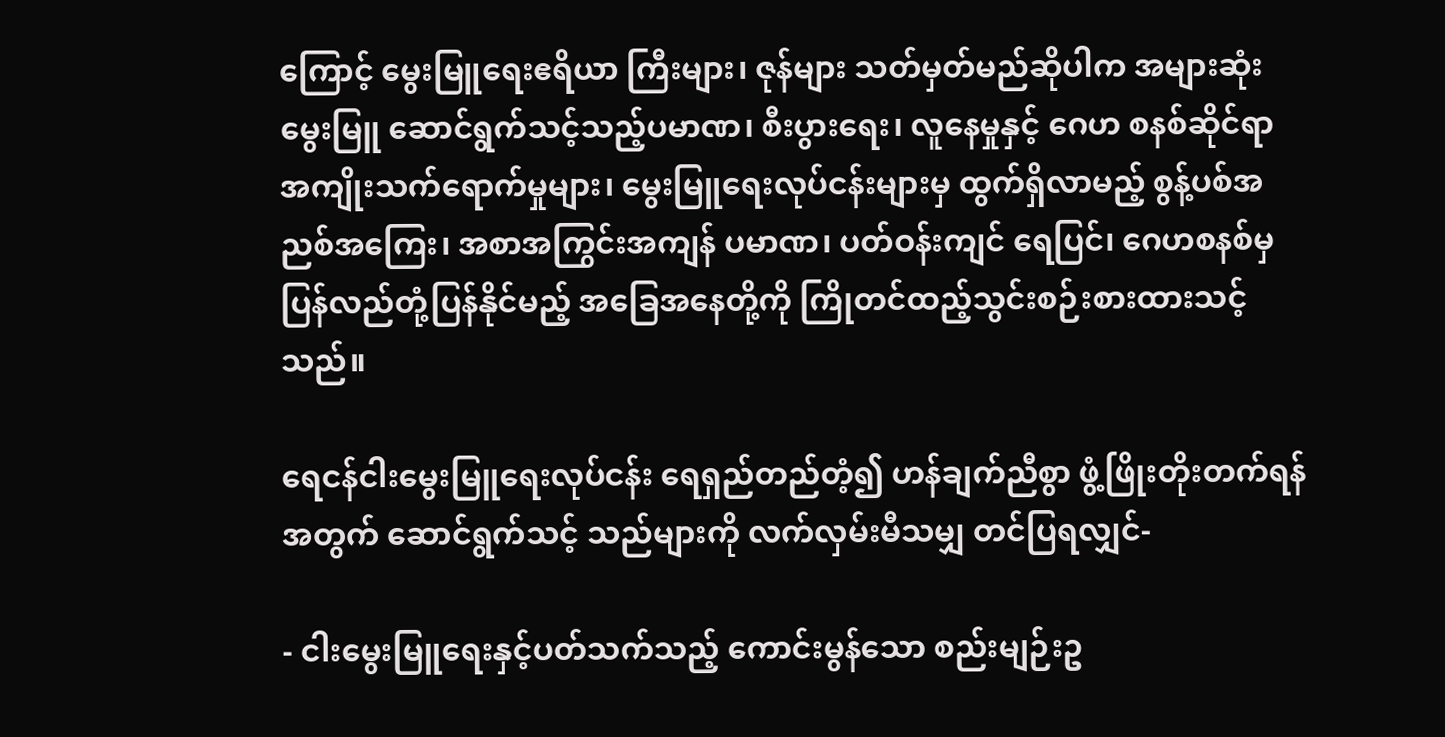ကြောင့် မွေးမြူရေးဧရိယာ ကြီးများ၊ ဇုန်များ သတ်မှတ်မည်ဆိုပါက အများဆုံး မွေးမြူ ဆောင်ရွက်သင့်သည့်ပမာဏ၊ စီးပွားရေး၊ လူနေမှုနှင့် ဂေဟ စနစ်ဆိုင်ရာ အကျိုးသက်ရောက်မှုများ၊ မွေးမြူရေးလုပ်ငန်းများမှ ထွက်ရှိလာမည့် စွန့်ပစ်အညစ်အကြေး၊ အစာအကြွင်းအကျန် ပမာဏ၊ ပတ်ဝန်းကျင် ရေပြင်၊ ဂေဟစနစ်မှ ပြန်လည်တုံ့ပြန်နိုင်မည့် အခြေအနေတို့ကို ကြိုတင်ထည့်သွင်းစဉ်းစားထားသင့်သည်။

ရေငန်ငါးမွေးမြူရေးလုပ်ငန်း ရေရှည်တည်တံ့၍ ဟန်ချက်ညီစွာ ဖွံ့ဖြိုးတိုးတက်ရန်အတွက် ဆောင်ရွက်သင့် သည်များကို လက်လှမ်းမီသမျှ တင်ပြရလျှင်-

- ငါးမွေးမြူရေးနှင့်ပတ်သက်သည့် ကောင်းမွန်သော စည်းမျဉ်းဥ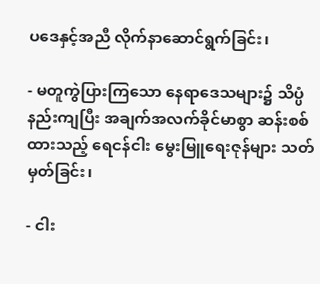ပဒေနှင့်အညီ လိုက်နာဆောင်ရွက်ခြင်း၊

- မတူကွဲပြားကြသော နေရာဒေသများ၌ သိပ္ပံနည်းကျပြီး အချက်အလက်ခိုင်မာစွာ ဆန်းစစ်ထားသည့် ရေငန်ငါး မွေးမြူရေးဇုန်များ သတ်မှတ်ခြင်း၊

- ငါး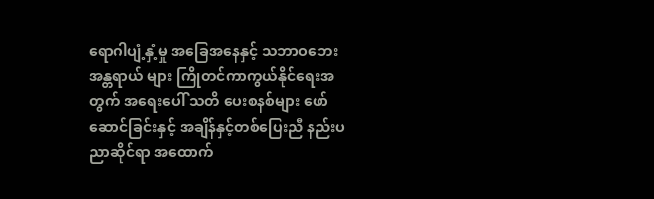ရောဂါပျံ့နှံ့မှု အခြေအနေနှင့် သဘာဝဘေး အန္တရာယ် များ ကြိုတင်ကာကွယ်နိုင်ရေးအတွက် အရေးပေါ် သတိ ပေးစနစ်များ ဖော်ဆောင်ခြင်းနှင့် အချိန်နှင့်တစ်ပြေးညီ နည်းပညာဆိုင်ရာ အထောက်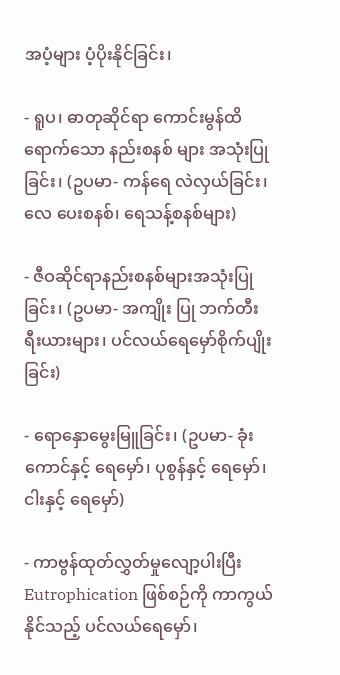အပံ့များ ပံ့ပိုးနိုင်ခြင်း၊

- ရူပ၊ ဓာတုဆိုင်ရာ ကောင်းမွန်ထိရောက်သော နည်းစနစ် များ အသုံးပြုခြင်း၊ (ဥပမာ- ကန်ရေ လဲလှယ်ခြင်း၊ လေ ပေးစနစ်၊ ရေသန့်စနစ်များ)

- ဇီဝဆိုင်ရာနည်းစနစ်များအသုံးပြုခြင်း၊ (ဥပမာ- အကျိုး ပြု ဘက်တီးရီးယားများ၊ ပင်လယ်ရေမှော်စိုက်ပျိုးခြင်း)

- ရောနှောမွေးမြူခြင်း၊ (ဥပမာ- ခုံးကောင်နှင့် ရေမှော်၊ ပုစွန်နှင့် ရေမှော်၊ ငါးနှင့် ရေမှော်)

- ကာဗွန်ထုတ်လွှတ်မှုလျော့ပါးပြီး Eutrophication ဖြစ်စဉ်ကို ကာကွယ်နိုင်သည့် ပင်လယ်ရေမှော်၊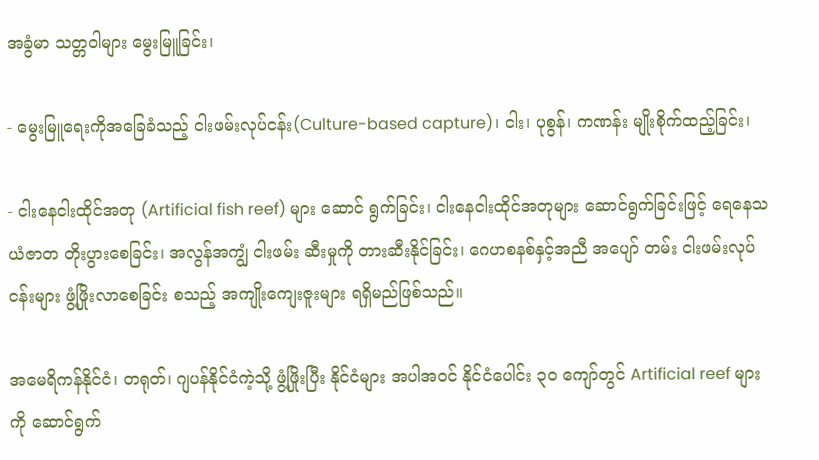အခွံမာ သတ္တဝါများ မွေးမြူခြင်း၊

- မွေးမြူရေးကိုအခြေခံသည့် ငါးဖမ်းလုပ်ငန်း(Culture-based capture)၊ ငါး၊ ပုစွန်၊ ကဏန်း မျိုးစိုက်ထည့်ခြင်း၊

- ငါးနေငါးထိုင်အတု (Artificial fish reef) များ ဆောင် ရွက်ခြင်း၊ ငါးနေငါးထိုင်အတုများ ဆောင်ရွက်ခြင်းဖြင့် ရေနေသယံဇာတ တိုးပွားစေခြင်း၊ အလွန်အကျွံ ငါးဖမ်း ဆီးမှုကို တားဆီးနိုင်ခြင်း၊ ဂေဟစနစ်နှင့်အညီ အပျော် တမ်း ငါးဖမ်းလုပ်ငန်းများ ဖွံ့ဖြိုးလာစေခြင်း စသည့် အကျိုးကျေးဇူးများ ရရှိမည်ဖြစ်သည်။

အမေရိကန်နိုင်ငံ၊ တရုတ်၊ ဂျပန်နိုင်ငံကဲ့သို့ ဖွံ့ဖြိုးပြီး နိုင်ငံများ အပါအဝင် နိုင်ငံပေါင်း ၃၀ ကျော်တွင် Artificial reef များကို ဆောင်ရွက်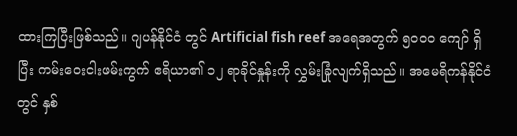ထားကြပြီးဖြစ်သည်။ ဂျပန်နိုင်ငံ တွင် Artificial fish reef အရေအတွက် ၅၀၀၀ ကျော် ရှိပြီး ကမ်းဝေးငါးဖမ်းကွက် ဧရိယာ၏ ၁၂ ရာခိုင်နှုန်းကို လွှမ်းခြုံလျက်ရှိသည်။ အမေရိကန်နိုင်ငံတွင် နှစ်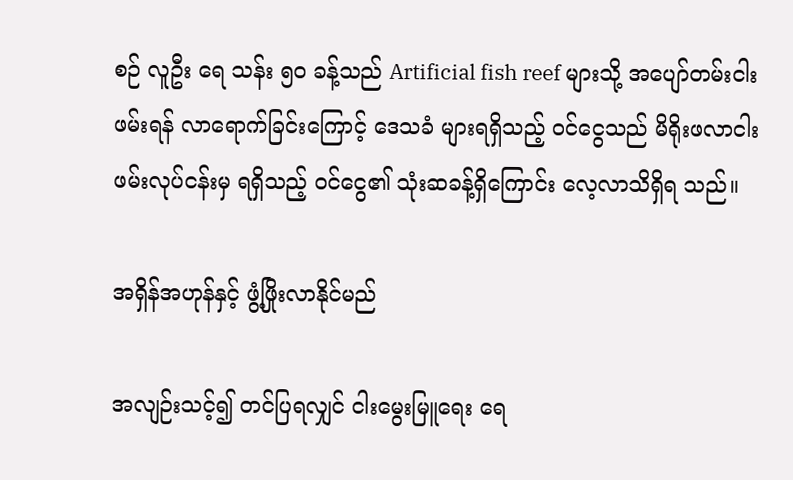စဉ် လူဦး ရေ သန်း ၅၀ ခန့်သည် Artificial fish reef များသို့ အပျော်တမ်းငါးဖမ်းရန် လာရောက်ခြင်းကြောင့် ဒေသခံ များရရှိသည့် ဝင်ငွေသည် မိရိုးဖလာငါးဖမ်းလုပ်ငန်းမှ ရရှိသည့် ဝင်ငွေ၏ သုံးဆခန့်ရှိကြောင်း လေ့လာသိရှိရ သည်။

အရှိန်အဟုန်နှင့် ဖွံ့ဖြိုးလာနိုင်မည်

အလျဉ်းသင့်၍ တင်ပြရလျှင် ငါးမွေးမြူရေး ရေ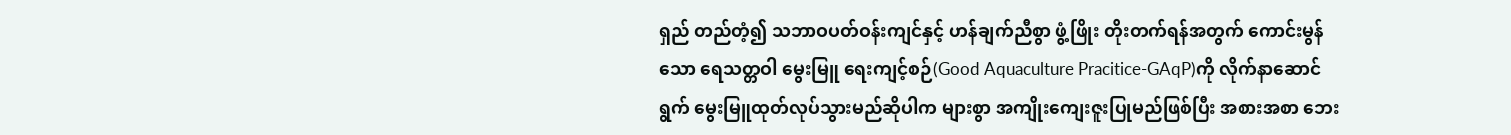ရှည် တည်တံ့၍ သဘာဝပတ်ဝန်းကျင်နှင့် ဟန်ချက်ညီစွာ ဖွံ့ဖြိုး တိုးတက်ရန်အတွက် ကောင်းမွန်သော ရေသတ္တဝါ မွေးမြူ ရေးကျင့်စဉ်(Good Aquaculture Pracitice-GAqP)ကို လိုက်နာဆောင်ရွက် မွေးမြူထုတ်လုပ်သွားမည်ဆိုပါက များစွာ အကျိုးကျေးဇူးပြုမည်ဖြစ်ပြီး အစားအစာ ဘေး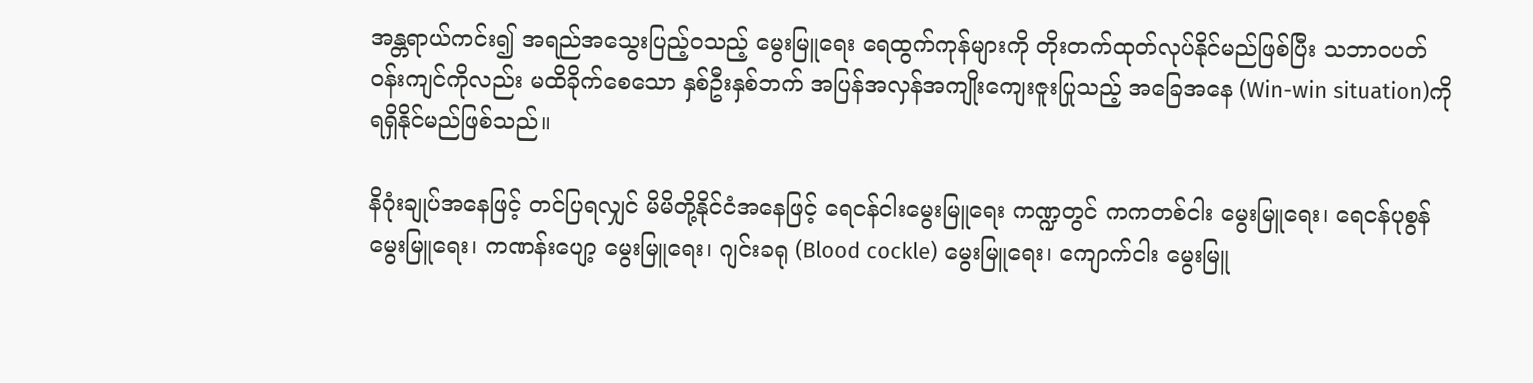အန္တရာယ်ကင်း၍ အရည်အသွေးပြည့်ဝသည့် မွေးမြူရေး ရေထွက်ကုန်များကို တိုးတက်ထုတ်လုပ်နိုင်မည်ဖြစ်ပြီး သဘာဝပတ်ဝန်းကျင်ကိုလည်း မထိခိုက်စေသော နှစ်ဦးနှစ်ဘက် အပြန်အလှန်အကျိုးကျေးဇူးပြုသည့် အခြေအနေ (Win-win situation)ကို ရရှိနိုင်မည်ဖြစ်သည်။

နိဂုံးချုပ်အနေဖြင့် တင်ပြရလျှင် မိမိတို့နိုင်ငံအနေဖြင့် ရေငန်ငါးမွေးမြူရေး ကဏ္ဍတွင် ကကတစ်ငါး မွေးမြူရေး၊ ရေငန်ပုစွန် မွေးမြူရေး၊ ကဏန်းပျော့ မွေးမြူရေး၊ ဂျင်းခရု (Blood cockle) မွေးမြူရေး၊ ကျောက်ငါး မွေးမြူ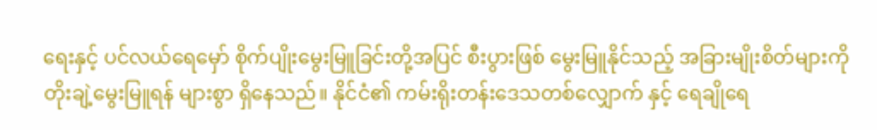ရေးနှင့် ပင်လယ်ရေမှော် စိုက်ပျိုးမွေးမြူခြင်းတို့အပြင် စီးပွားဖြစ် မွေးမြူနိုင်သည့် အခြားမျိုးစိတ်များကို တိုးချဲ့မွေးမြူရန် များစွာ ရှိနေသည်။ နိုင်ငံ၏ ကမ်းရိုးတန်းဒေသတစ်လျှောက် နှင့် ရေချိုရေ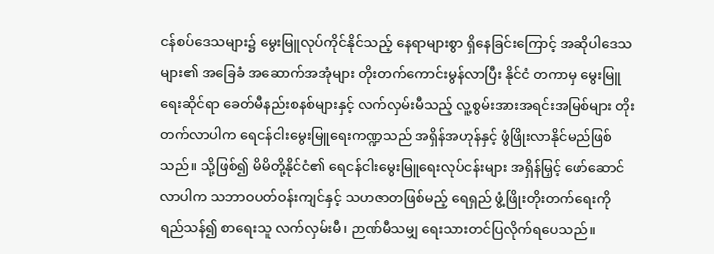ငန်စပ်ဒေသများ၌ မွေးမြူလုပ်ကိုင်နိုင်သည့် နေရာများစွာ ရှိနေခြင်းကြောင့် အဆိုပါဒေသများ၏ အခြေခံ အဆောက်အအုံများ တိုးတက်ကောင်းမွန်လာပြီး နိုင်ငံ တကာမှ မွေးမြူရေးဆိုင်ရာ ခေတ်မီနည်းစနစ်များနှင့် လက်လှမ်းမီသည့် လူ့စွမ်းအားအရင်းအမြစ်များ တိုးတက်လာပါက ရေငန်ငါးမွေးမြူရေးကဏ္ဍသည် အရှိန်အဟုန်နှင့် ဖွံဖြိုးလာနိုင်မည်ဖြစ်သည်။ သို့ဖြစ်၍ မိမိတို့နိုင်ငံ၏ ရေငန်ငါးမွေးမြူရေးလုပ်ငန်းများ အရှိန်မြှင့် ဖော်ဆောင်လာပါက သဘာဝပတ်ဝန်းကျင်နှင့် သဟဇာတဖြစ်မည့် ရေရှည် ဖွံ့ဖြိုးတိုးတက်ရေးကို ရည်သန်၍ စာရေးသူ လက်လှမ်းမီ၊ ဉာဏ်မီသမျှ ရေးသားတင်ပြလိုက်ရပေသည်။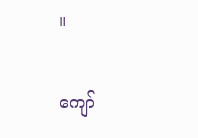။

ကျော်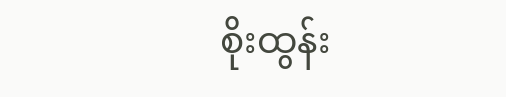စိုးထွန်း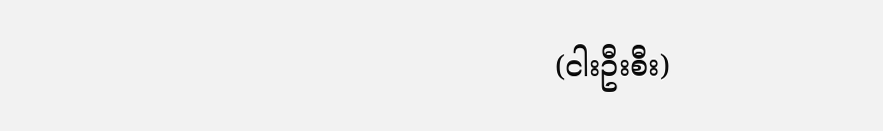(ငါးဦးစီး)